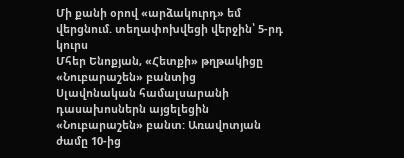Մի քանի օրով «արձակուրդ» եմ վերցնում. տեղափոխվեցի վերջին՝ 5-րդ կուրս
Մհեր Ենոքյան, «Հետքի» թղթակիցը «Նուբարաշեն» բանտից
Սլավոնական համալսարանի դասախոսներն այցելեցին «Նուբարաշեն» բանտ: Առավոտյան ժամը 10-ից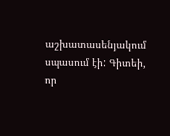աշխատասենյակում սպասում էի: Գիտեի, որ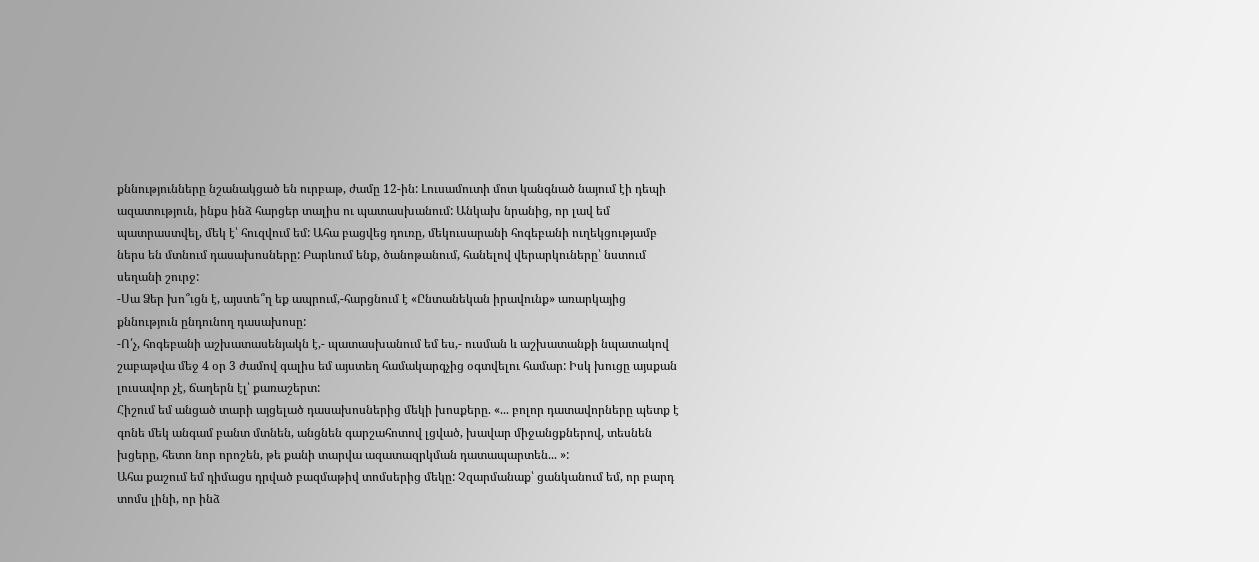քննությունները նշանակցած են ուրբաթ, ժամը 12-ին: Լուսամուտի մոտ կանգնած նայում էի դեպի ազատություն, ինքս ինձ հարցեր տալիս ու պատասխանում: Անկախ նրանից, որ լավ եմ պատրաստվել, մեկ է՝ հուզվում եմ: Ահա բացվեց դուռը, մեկուսարանի հոգեբանի ուղեկցությամբ ներս են մտնում դասախոսները: Բարևում ենք, ծանոթանում, հանելով վերարկուները՝ նստում սեղանի շուրջ:
-Սա Ձեր խո՞ւցն է, այստե՞ղ եք ապրում,-հարցնում է «Ընտանեկան իրավունք» առարկայից քննություն ընդունող դասախոսը:
-Ո՛չ, հոգեբանի աշխատասենյակն է,- պատասխանում եմ ես,- ուսման և աշխատանքի նպատակով շաբաթվա մեջ 4 օր 3 ժամով գալիս եմ այստեղ համակարգչից օգտվելու համար: Իսկ խուցը այսքան լուսավոր չէ, ճաղերն էլ՝ քառաշերտ:
Հիշում եմ անցած տարի այցելած դասախոսներից մեկի խոսքերը. «... բոլոր դատավորները պետք է գոնե մեկ անգամ բանտ մտնեն, անցնեն գարշահոտով լցված, խավար միջանցքներով, տեսնեն խցերը, հետո նոր որոշեն, թե քանի տարվա ազատազրկման դատապարտեն... »:
Ահա քաշում եմ դիմացս դրված բազմաթիվ տոմսերից մեկը: Չզարմանաք՝ ցանկանում եմ, որ բարդ տոմս լինի, որ ինձ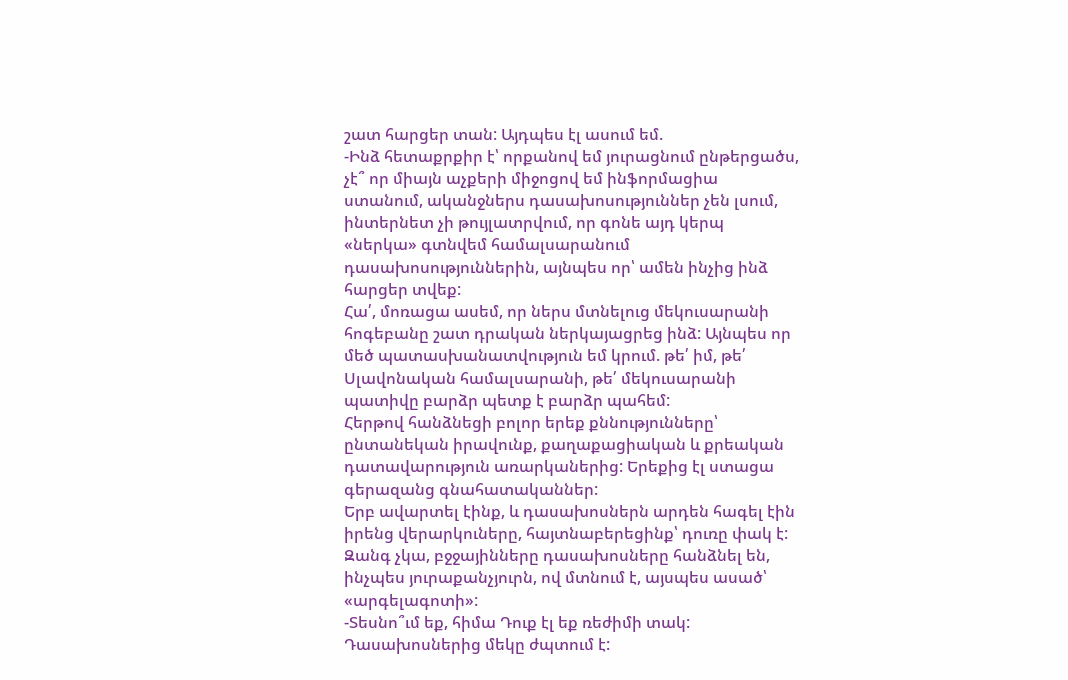շատ հարցեր տան: Այդպես էլ ասում եմ.
-Ինձ հետաքրքիր է՝ որքանով եմ յուրացնում ընթերցածս, չէ՞ որ միայն աչքերի միջոցով եմ ինֆորմացիա ստանում, ականջներս դասախոսություններ չեն լսում, ինտերնետ չի թույլատրվում, որ գոնե այդ կերպ «ներկա» գտնվեմ համալսարանում դասախոսություններին, այնպես որ՝ ամեն ինչից ինձ հարցեր տվեք:
Հա՛, մոռացա ասեմ, որ ներս մտնելուց մեկուսարանի հոգեբանը շատ դրական ներկայացրեց ինձ: Այնպես որ մեծ պատասխանատվություն եմ կրում. թե՛ իմ, թե՛ Սլավոնական համալսարանի, թե՛ մեկուսարանի պատիվը բարձր պետք է բարձր պահեմ:
Հերթով հանձնեցի բոլոր երեք քննությունները՝ ընտանեկան իրավունք, քաղաքացիական և քրեական դատավարություն առարկաներից: Երեքից էլ ստացա գերազանց գնահատականներ:
Երբ ավարտել էինք, և դասախոսներն արդեն հագել էին իրենց վերարկուները, հայտնաբերեցինք՝ դուռը փակ է: Զանգ չկա, բջջայինները դասախոսները հանձնել են, ինչպես յուրաքանչյուրն, ով մտնում է, այսպես ասած՝ «արգելագոտի»:
-Տեսնո՞ւմ եք, հիմա Դուք էլ եք ռեժիմի տակ:
Դասախոսներից մեկը ժպտում է: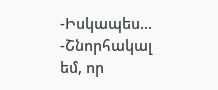-Իսկապես...
-Շնորհակալ եմ, որ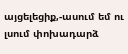այցելեցիք,-ասում եմ ու լսում փոխադարձ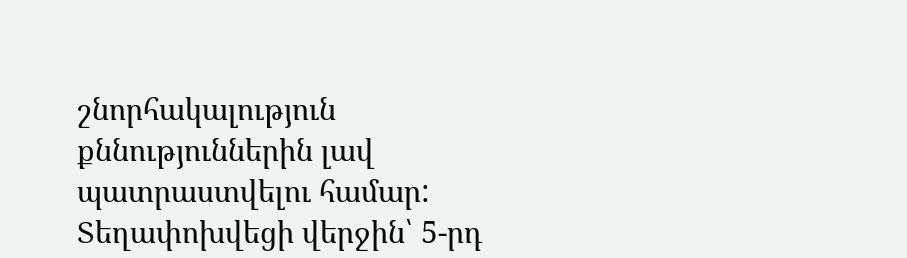շնորհակալություն քննություններին լավ պատրաստվելու համար:
Տեղափոխվեցի վերջին՝ 5-րդ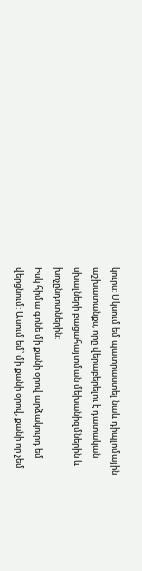կուրս: Սկսում եմ պատրաստել նաև դիպլոմային աշխատանքս, որը վերաբերելու է դատական սխալների բացահայտման մեխանիզմներին և խոչընդոտներին:
Իսկ հիմա գոնե մի քանի օրով արձակուրդ եմ վերցնում: Ասում եմ՝ մի քանի օրով, քանի որ չեմ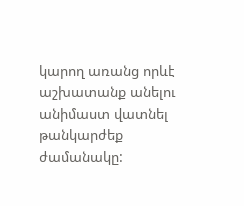կարող առանց որևէ աշխատանք անելու անիմաստ վատնել թանկարժեք ժամանակը: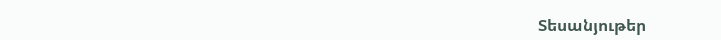Տեսանյութեր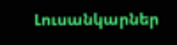Լուսանկարներ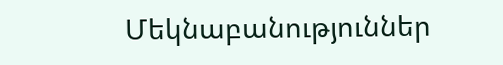Մեկնաբանություններ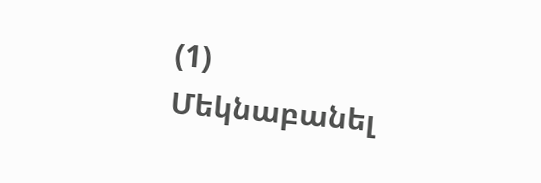(1)
Մեկնաբանել